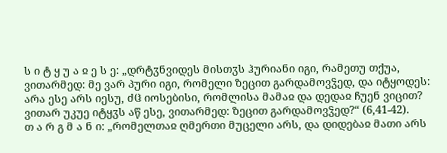ს ი ტ ყ უ ა ჲ ე ს ე: „დრტჳნვიდეს მისთჳს ჰურიანი იგი, რამეთუ თქუა, ვითარმედ: მე ვარ პური იგი, რომელი ზეცით გარდამოვჴედ, და იტყოდეს: არა ესე არს იესუ, ძჱ იოსებისი, რომლისა მამაჲ და დედაჲ ჩუენ ვიცით? ვითარ უკუე იტყჳს აწ ესე, ვითარმედ: ზეცით გარდამოვჴედ?“ (6,41-42).
თ ა რ გ მ ა ნ ი: „რომელთაჲ ღმერთი მუცელი არს, და დიდებაჲ მათი არს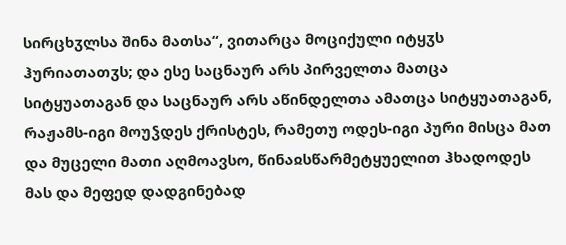სირცხჳლსა შინა მათსა“, ვითარცა მოციქული იტყჳს ჰურიათათჳს; და ესე საცნაურ არს პირველთა მათცა სიტყუათაგან და საცნაურ არს აწინდელთა ამათცა სიტყუათაგან, რაჟამს-იგი მოუჴდეს ქრისტეს, რამეთუ ოდეს-იგი პური მისცა მათ და მუცელი მათი აღმოავსო, წინაჲსწარმეტყუელით ჰხადოდეს მას და მეფედ დადგინებად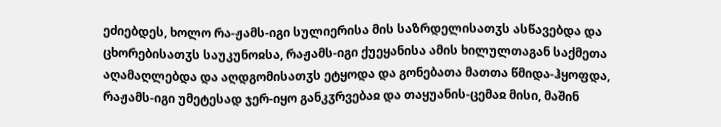ეძიებდეს, ხოლო რა-ჟამს-იგი სულიერისა მის საზრდელისათჳს ასწავებდა და ცხორებისათჳს საუკუნოჲსა, რაჟამს-იგი ქუეყანისა ამის ხილულთაგან საქმეთა აღამაღლებდა და აღდგომისათჳს ეტყოდა და გონებათა მათთა წმიდა-ჰყოფდა, რაჟამს-იგი უმეტესად ჯერ-იყო განკჳრვებაჲ და თაყუანის-ცემაჲ მისი, მაშინ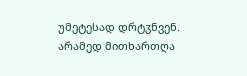უმეტესად დრტჳნვენ.
არამედ მითხართღა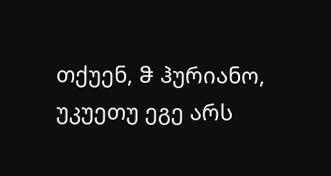თქუენ, ჵ ჰურიანო, უკუეთუ ეგე არს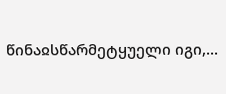წინაჲსწარმეტყუელი იგი,...